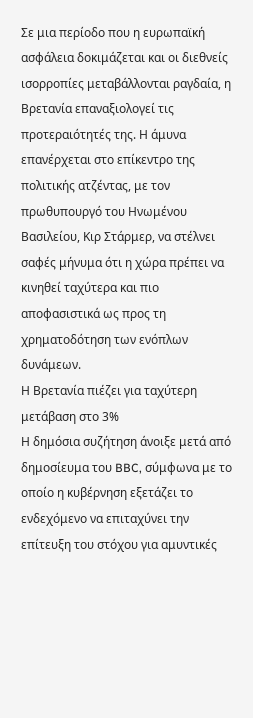Σε μια περίοδο που η ευρωπαϊκή ασφάλεια δοκιμάζεται και οι διεθνείς ισορροπίες μεταβάλλονται ραγδαία, η Βρετανία επαναξιολογεί τις προτεραιότητές της. Η άμυνα επανέρχεται στο επίκεντρο της πολιτικής ατζέντας, με τον πρωθυπουργό του Ηνωμένου Βασιλείου, Κιρ Στάρμερ, να στέλνει σαφές μήνυμα ότι η χώρα πρέπει να κινηθεί ταχύτερα και πιο αποφασιστικά ως προς τη χρηματοδότηση των ενόπλων δυνάμεων.
Η Βρετανία πιέζει για ταχύτερη μετάβαση στο 3%
Η δημόσια συζήτηση άνοιξε μετά από δημοσίευμα του BBC, σύμφωνα με το οποίο η κυβέρνηση εξετάζει το ενδεχόμενο να επιταχύνει την επίτευξη του στόχου για αμυντικές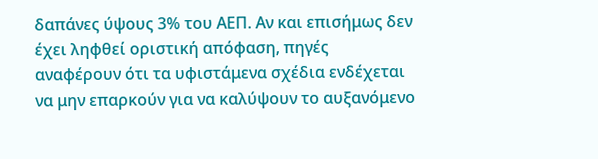δαπάνες ύψους 3% του ΑΕΠ. Αν και επισήμως δεν έχει ληφθεί οριστική απόφαση, πηγές αναφέρουν ότι τα υφιστάμενα σχέδια ενδέχεται να μην επαρκούν για να καλύψουν το αυξανόμενο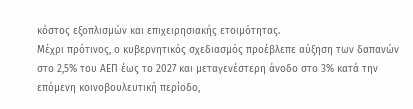κόστος εξοπλισμών και επιχειρησιακής ετοιμότητας.
Μέχρι πρότινος, ο κυβερνητικός σχεδιασμός προέβλεπε αύξηση των δαπανών στο 2,5% του ΑΕΠ έως το 2027 και μεταγενέστερη άνοδο στο 3% κατά την επόμενη κοινοβουλευτική περίοδο,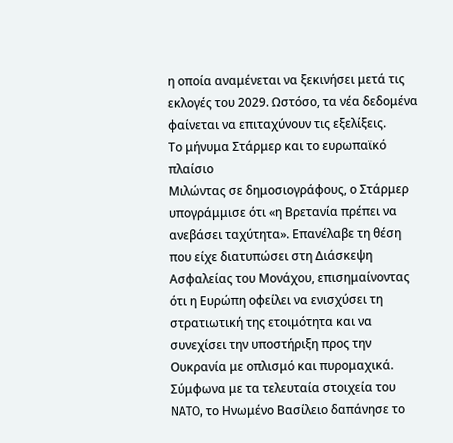η οποία αναμένεται να ξεκινήσει μετά τις εκλογές του 2029. Ωστόσο, τα νέα δεδομένα φαίνεται να επιταχύνουν τις εξελίξεις.
Το μήνυμα Στάρμερ και το ευρωπαϊκό πλαίσιο
Μιλώντας σε δημοσιογράφους, ο Στάρμερ υπογράμμισε ότι «η Βρετανία πρέπει να ανεβάσει ταχύτητα». Επανέλαβε τη θέση που είχε διατυπώσει στη Διάσκεψη Ασφαλείας του Μονάχου, επισημαίνοντας ότι η Ευρώπη οφείλει να ενισχύσει τη στρατιωτική της ετοιμότητα και να συνεχίσει την υποστήριξη προς την Ουκρανία με οπλισμό και πυρομαχικά.
Σύμφωνα με τα τελευταία στοιχεία του NATO, το Ηνωμένο Βασίλειο δαπάνησε το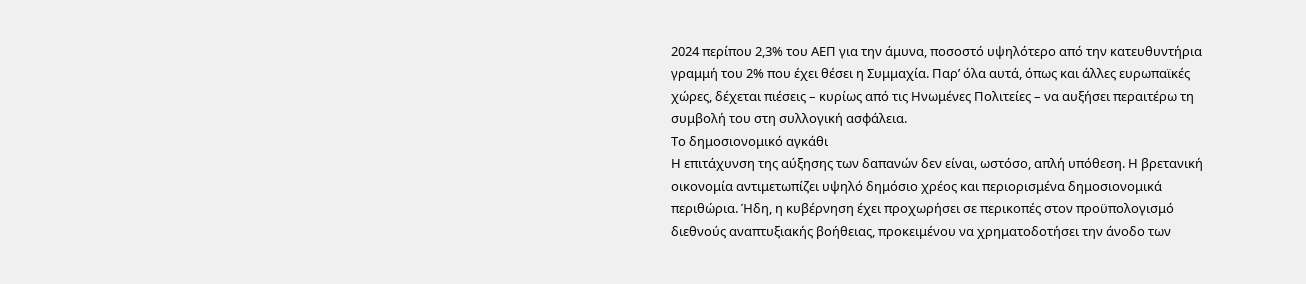2024 περίπου 2,3% του ΑΕΠ για την άμυνα, ποσοστό υψηλότερο από την κατευθυντήρια γραμμή του 2% που έχει θέσει η Συμμαχία. Παρ’ όλα αυτά, όπως και άλλες ευρωπαϊκές χώρες, δέχεται πιέσεις – κυρίως από τις Ηνωμένες Πολιτείες – να αυξήσει περαιτέρω τη συμβολή του στη συλλογική ασφάλεια.
Το δημοσιονομικό αγκάθι
Η επιτάχυνση της αύξησης των δαπανών δεν είναι, ωστόσο, απλή υπόθεση. Η βρετανική οικονομία αντιμετωπίζει υψηλό δημόσιο χρέος και περιορισμένα δημοσιονομικά περιθώρια. Ήδη, η κυβέρνηση έχει προχωρήσει σε περικοπές στον προϋπολογισμό διεθνούς αναπτυξιακής βοήθειας, προκειμένου να χρηματοδοτήσει την άνοδο των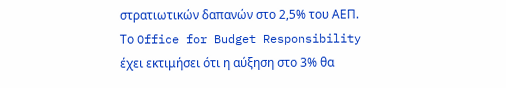στρατιωτικών δαπανών στο 2,5% του ΑΕΠ.
Το Office for Budget Responsibility έχει εκτιμήσει ότι η αύξηση στο 3% θα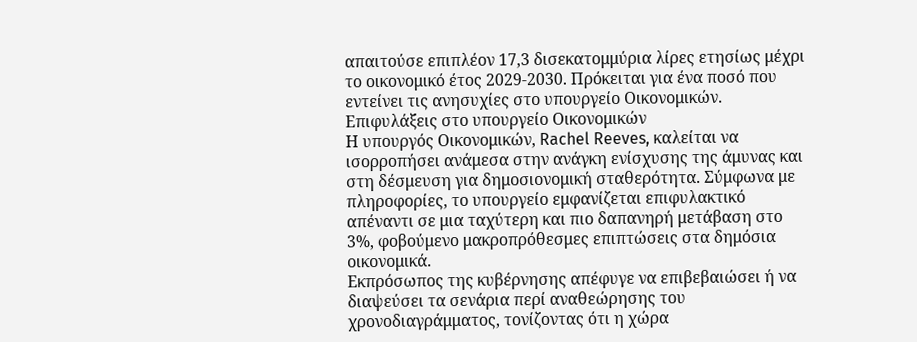απαιτούσε επιπλέον 17,3 δισεκατομμύρια λίρες ετησίως μέχρι το οικονομικό έτος 2029-2030. Πρόκειται για ένα ποσό που εντείνει τις ανησυχίες στο υπουργείο Οικονομικών.
Επιφυλάξεις στο υπουργείο Οικονομικών
Η υπουργός Οικονομικών, Rachel Reeves, καλείται να ισορροπήσει ανάμεσα στην ανάγκη ενίσχυσης της άμυνας και στη δέσμευση για δημοσιονομική σταθερότητα. Σύμφωνα με πληροφορίες, το υπουργείο εμφανίζεται επιφυλακτικό απέναντι σε μια ταχύτερη και πιο δαπανηρή μετάβαση στο 3%, φοβούμενο μακροπρόθεσμες επιπτώσεις στα δημόσια οικονομικά.
Εκπρόσωπος της κυβέρνησης απέφυγε να επιβεβαιώσει ή να διαψεύσει τα σενάρια περί αναθεώρησης του χρονοδιαγράμματος, τονίζοντας ότι η χώρα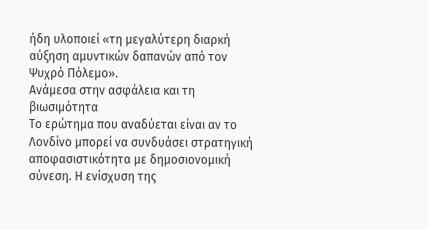ήδη υλοποιεί «τη μεγαλύτερη διαρκή αύξηση αμυντικών δαπανών από τον Ψυχρό Πόλεμο».
Ανάμεσα στην ασφάλεια και τη βιωσιμότητα
Το ερώτημα που αναδύεται είναι αν το Λονδίνο μπορεί να συνδυάσει στρατηγική αποφασιστικότητα με δημοσιονομική σύνεση. Η ενίσχυση της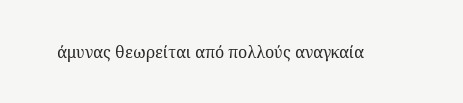άμυνας θεωρείται από πολλούς αναγκαία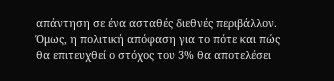απάντηση σε ένα ασταθές διεθνές περιβάλλον. Όμως, η πολιτική απόφαση για το πότε και πώς θα επιτευχθεί ο στόχος του 3% θα αποτελέσει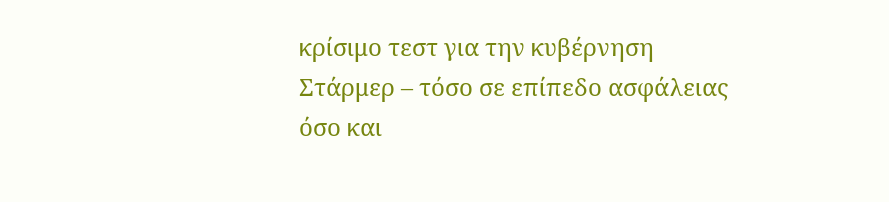κρίσιμο τεστ για την κυβέρνηση Στάρμερ – τόσο σε επίπεδο ασφάλειας όσο και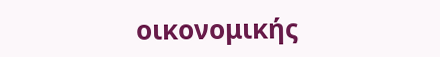οικονομικής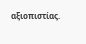αξιοπιστίας.